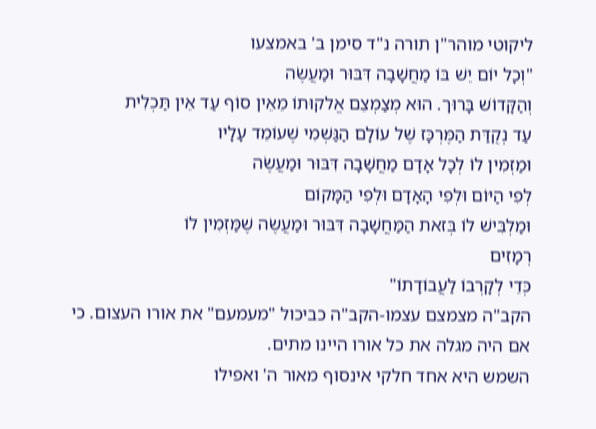ליקוטי מוהר"ן תורה נ"ד סימן ב' באמצעו
"וְכָל יוֹם יֵשׁ בּוֹ מַחֲשָׁבָה דִּבּוּר וּמַעֲשֶׂה
וְהַקָּדוֹשׁ בָּרוּך. הוּא מְצַמְצֵם אֱלקוּתוֹ מֵאֵין סוֹף עַד אֵין תַּכְלִית
עַד נְקֻדַּת הַמֶּרְכָּז שֶׁל עוֹלָם הַגַּשְׁמִי שֶׁעוֹמֵד עָלָיו
וּמַזְמִין לוֹ לְכָל אָדָם מַחֲשָׁבָה דִּבּוּר וּמַעֲשֶׂה
לְפִי הַיּוֹם וּלְפִי הָאָדָם וּלְפִי הַמָּקוֹם
וּמַלְבִּישׁ לוֹ בְּזאת הַמַּחֲשָׁבָה דִּבּוּר וּמַעֲשֶׂה שֶׁמַּזְמִין לוֹ
רְמָזִים
כְּדֵי לְקָרְבוֹ לַעֲבוֹדָתוֹ"
הקב"ה מצמצם עצמו-הקב"ה כביכול "מעמעם" את אורו העצום. כי אם היה מגלה את כל אורו היינו מתים.
השמש היא אחד חלקי אינסוף מאור ה' ואפילו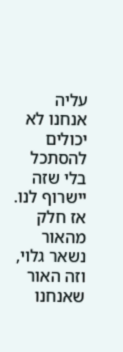עליה אנחנו לא יכולים להסתכל בלי שזה יישרוף לנו.
אז חלק מהאור נשאר גלוי, וזה האור שאנחנו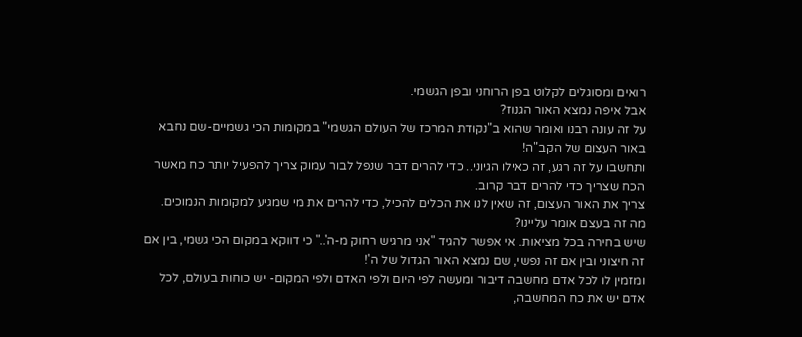רואים ומסוגלים לקלוט בפן הרוחני ובפן הגשמי.
אבל איפה נמצא האור הגנוז?
על זה עונה רבנו ואומר שהוא ב"נקודת המרכז של העולם הגשמי" במקומות הכי גשמיים-שם נחבא באור העצום של הקב"ה!
ותחשבו על זה רגע, זה כאילו הגיוני.. כדי להרים דבר שנפל לבור עמוק צריך להפעיל יותר כח מאשר הכח שצריך כדי להרים דבר קרוב.
צריך את האור העצום, זה שאין לנו את הכלים להכיל, כדי להרים את מי שמגיע למקומות הנמוכים.
מה זה בעצם אומר עליינו?
שיש בחירה בכל מציאות. אי אפשר להגיד "אני מרגיש רחוק מ-ה'.." כי דווקא במקום הכי גשמי, בין אם זה חיצוני ובין אם זה נפשי, שם נמצא האור הגדול של ה'!
ומזמין לו לכל אדם מחשבה דיבור ומעשה לפי היום ולפי האדם ולפי המקום- יש כוחות בעולם, לכל אדם יש את כח המחשבה,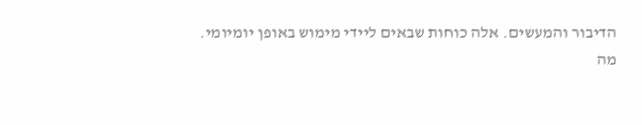הדיבור והמעשים. אלה כוחות שבאים ליידי מימוש באופן יומיומי.
מה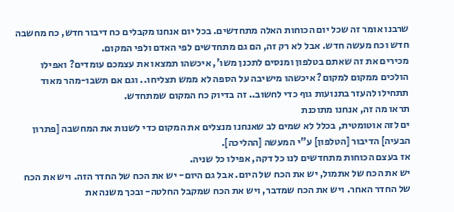שרבנו אומר זה שכל יום הכוחות האלה מתחדשים. בכל יום אנחנו מקבלים כח דיבור חדש, כח מחשבה חדש וכח מעשה חדש. אבל לא רק זה, הם גם מתחדשים לפי האדם ולפי המקום.
מכירים את זה שאתם בטלפון ומנסים לתכנן משו', איכשהו תמצאו את עצמכם עומדים? ואפילו הולכים ממקום למקום? איכשהו מישיבה על הספה לא ממש תצליחו.. וגם אם תשבו-מהר מאוד תתחילו להעזר בתנועות גוף כדי לחשוב.. זה בדיוק כח המקום שמתחדש.
תראו מה זה, אנחנו מתוכנת
ים לזה אוטומטית, בכלל לא שמים לב שאנחנו מנצלים את המקום כדי לשנות את המחשבה [פתרון הבעיה] הדיבור [הטלפון] ע"י המעשה [ההליכה].
אז בעצם הכוחות מתחדשים לנו כל דקה, אפילו כל שניה.
יש את הכח של אתמול, יש את הכח של היום. אבל גם היום- יש את הכח של החדר הזה. ויש את הכח של החדר האחר. ויש את הכח שמדבר, ויש את הכח שמקבל החלטה- ובכך משנה את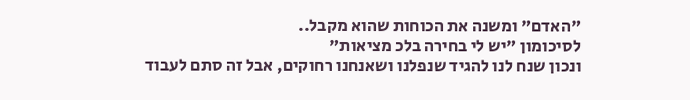"האדם" ומשנה את הכוחות שהוא מקבל..
לסיכומון "יש לי בחירה בלכ מציאות"
ונכון שנח לנו להגיד שנפלנו ושאנחנו רחוקים, אבל זה סתם לעבוד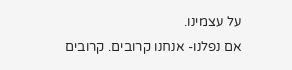על עצמינו.
אם נפלנו- אנחנו קרובים. קרובים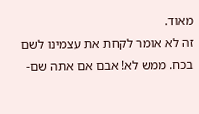מאוד.
זה לא אומר לקחת את עצמינו לשם בכח. ממש לא! אבם אם אתה שם-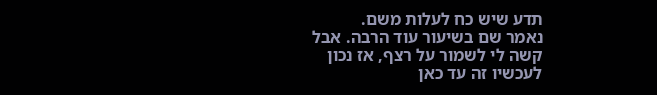תדע שיש כח לעלות משם.
נאמר שם בשיעור עוד הרבה. אבל קשה לי לשמור על רצף, אז נכון לעכשיו זה עד כאן